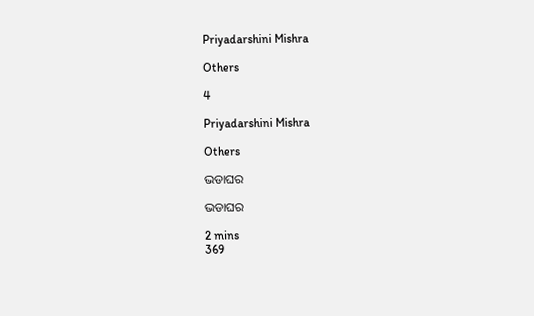Priyadarshini Mishra

Others

4

Priyadarshini Mishra

Others

ଭଡାଘର

ଭଡାଘର

2 mins
369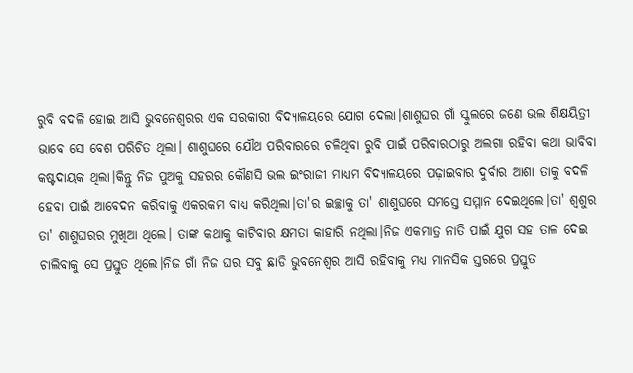ରୁବି ବଦଳି ହୋଇ ଆସି ଭୁବନେଶ୍ୱରର ଏକ ସରକାରୀ ବିଦ୍ୟାଳୟରେ ଯୋଗ ଦେଲା।ଶାଶୁଘର ଗାଁ ସ୍କୁଲରେ ଜଣେ ଭଲ ଶିକ୍ଷୟିତ୍ରୀ ଭାବେ ସେ ବେଶ ପରିଚିତ ଥିଲା। ଶାଶୁଘରେ ଯୌଥ ପରିବାରରେ ଚଳିଥିବା ରୁବି ପାଇଁ ପରିବାରଠାରୁ ଅଲଗା ରହିବା କଥା ଭାବିବା କଷ୍ଟଦାୟକ ଥିଲା।କିନ୍ତୁ ନିଜ ପୁଅକୁ ସହରର କୌଣସି ଭଲ ଇଂରାଜୀ ମାଧ୍ୟମ ବିଦ୍ୟାଳୟରେ ପଢ଼ାଇବାର ଦୁର୍ବାର ଆଶା ତାକୁ ବଦଳି ହେବା ପାଇଁ ଆବେଦନ କରିବାକୁ ଏକରକମ ବାଧ୍ୟ କରିଥିଲା।ତା'ର ଇଚ୍ଛାକୁ ତା' ଶାଶୁଘରେ ସମସ୍ତେ ସମ୍ମାନ ଦେଇଥିଲେ।ତା' ଶ୍ୱଶୁର ତା' ଶାଶୁଘରର ମୁଖିଆ ଥିଲେ। ତାଙ୍କ କଥାକୁ କାଟିବାର କ୍ଷମତା କାହାରି ନଥିଲା।ନିଜ ଏକମାତ୍ର ନାତି ପାଇଁ ଯୁଗ ସହ ତାଳ ଦେଇ ଚାଲିବାକୁ ସେ ପ୍ରସ୍ତୁତ ଥିଲେ।ନିଜ ଗାଁ ନିଜ ଘର ସବୁ ଛାଡି ଭୁବନେଶ୍ୱର ଆସି ରହିବାକୁ ମଧ୍ୟ ମାନସିକ ସ୍ତରରେ ପ୍ରସ୍ତୁତ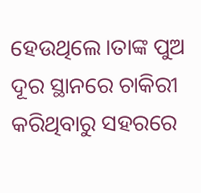ହେଉଥିଲେ।ତାଙ୍କ ପୁଅ ଦୂର ସ୍ଥାନରେ ଚାକିରୀ କରିଥିବାରୁ ସହରରେ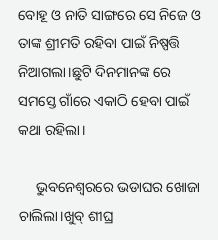ବୋହୂ ଓ ନାତି ସାଙ୍ଗରେ ସେ ନିଜେ ଓ ତାଙ୍କ ଶ୍ରୀମତି ରହିବା ପାଇଁ ନିଷ୍ପତ୍ତି ନିଆଗଲା।ଛୁଟି ଦିନମାନଙ୍କ ରେ ସମସ୍ତେ ଗାଁରେ ଏକାଠି ହେବା ପାଇଁ କଥା ରହିଲା।

     ଭୁବନେଶ୍ୱରରେ ଭଡାଘର ଖୋଜା ଚାଲିଲା।ଖୁବ୍ ଶୀଘ୍ର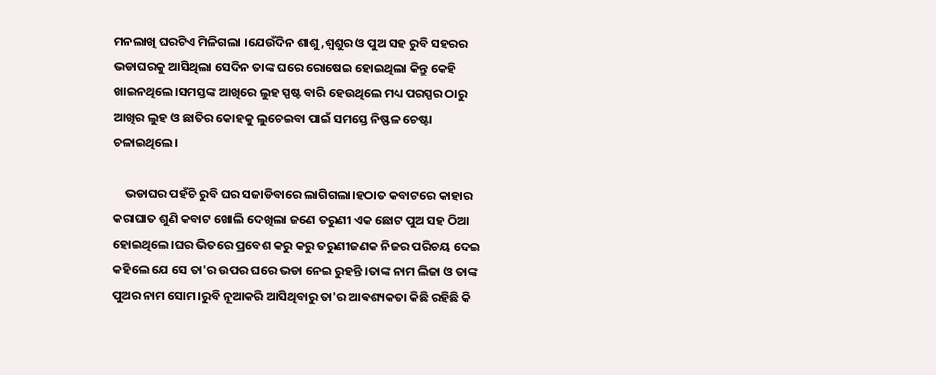ମନଲାଖି ଘରଟିଏ ମିଳିଗଲା ।ଯେଉଁଦିନ ଶାଶୁ,ଶ୍ୱଶୁର ଓ ପୁଅ ସହ ରୁବି ସହରର ଭଡାଘରକୁ ଆସିଥିଲା ସେଦିନ ତାଙ୍କ ଘରେ ରୋଷେଇ ହୋଇଥିଲା କିନ୍ତୁ କେହି ଖାଇନଥିଲେ।ସମସ୍ତଙ୍କ ଆଖିରେ ଲୁହ ସ୍ପଷ୍ଟ ବାରି ହେଉଥିଲେ ମଧ୍ୟ ପରସ୍ପର ଠାରୁ ଆଖିର ଲୁହ ଓ ଛାତିର କୋହକୁ ଲୁଚେଇବା ପାଇଁ ସମସ୍ତେ ନିଷ୍ଫଳ ଚେଷ୍ଟା ଚଳାଇଥିଲେ।

    ଭଡାଘର ପହଁଚି ରୁବି ଘର ସଜାଡିବାରେ ଲାଗିଗଲା।ହଠାତ କବାଟରେ କାହାର କରାଘାତ ଶୁଣି କବାଟ ଖୋଲି ଦେଖିଲା ଜଣେ ତରୁଣୀ ଏକ ଛୋଟ ପୁଅ ସହ ଠିଆ ହୋଇଥିଲେ।ଘର ଭିତରେ ପ୍ରବେଶ କରୁ କରୁ ତରୁଣୀଜଣକ ନିଜର ପରିଚୟ ଦେଇ କହିଲେ ଯେ ସେ ତା'ର ଉପର ଘରେ ଭଡା ନେଇ ରୁହନ୍ତି ।ତାଙ୍କ ନାମ ଲିଜା ଓ ତାଙ୍କ ପୁଅର ନାମ ସୋମ।ରୁବି ନୂଆକରି ଆସିଥିବାରୁ ତା'ର ଆଵଶ୍ୟକତା କିଛି ରହିଛି କି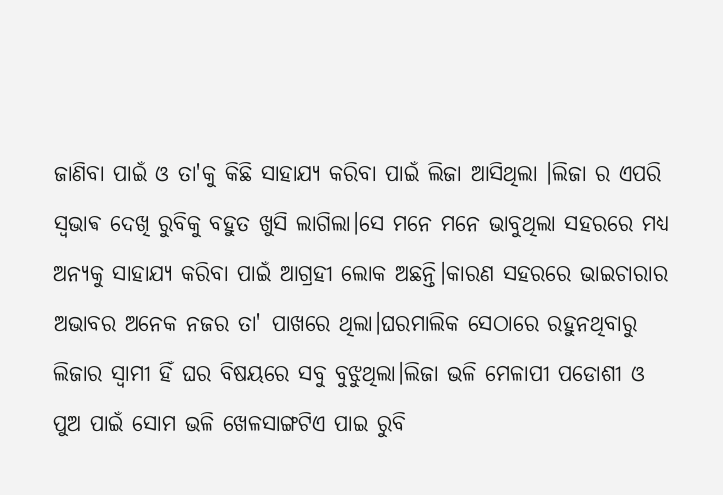ଜାଣିବା ପାଇଁ ଓ ତା'କୁ କିଛି ସାହାଯ୍ୟ କରିବା ପାଇଁ ଲିଜା ଆସିଥିଲା ।ଲିଜା ର ଏପରି ସ୍ଵଭାଵ ଦେଖି ରୁବିକୁ ବହୁତ ଖୁସି ଲାଗିଲା।ସେ ମନେ ମନେ ଭାବୁଥିଲା ସହରରେ ମଧ୍ୟ ଅନ୍ୟକୁ ସାହାଯ୍ୟ କରିବା ପାଇଁ ଆଗ୍ରହୀ ଲୋକ ଅଛନ୍ତି।କାରଣ ସହରରେ ଭାଇଚାରାର ଅଭାବର ଅନେକ ନଜର ତା' ପାଖରେ ଥିଲା।ଘରମାଲିକ ସେଠାରେ ରହୁନଥିବାରୁ ଲିଜାର ସ୍ୱାମୀ ହିଁ ଘର ବିଷୟରେ ସବୁ ବୁଝୁଥିଲା।ଲିଜା ଭଳି ମେଳାପୀ ପଡୋଶୀ ଓ ପୁଅ ପାଇଁ ସୋମ ଭଳି ଖେଳସାଙ୍ଗଟିଏ ପାଇ ରୁବି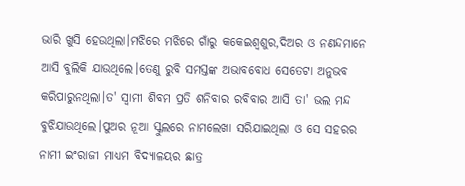ଭାରି ଖୁସି ହେଉଥିଲା।ମଝିରେ ମଝିରେ ଗାଁରୁ କକେଇଶ୍ୱଶୁର,ଦିଅର ଓ ନଣନ୍ଦମାନେ ଆସି ବୁଲିକି ଯାଉଥିଲେ।ତେଣୁ ରୁବି ସମସ୍ତଙ୍କ ଅଭାବବୋଧ ସେତେଟା ଅନୁଭବ କରିପାରୁନଥିଲା।ତ' ସ୍ୱାମୀ ଶିବମ ପ୍ରତି ଶନିବାର ରବିବାର ଆସି ତା' ଭଲ ମନ୍ଦ ବୁଝିଯାଉଥିଲେ।ପୁଅର ନୂଆ ସ୍କୁଲରେ ନାମଲେଖା ସରିଯାଇଥିଲା ଓ ସେ ସହରର ନାମୀ ଇଂରାଜୀ ମାଧ୍ୟମ ବିଦ୍ୟାଳୟର ଛାତ୍ର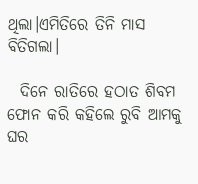ଥିଲା।ଏମିତିରେ ତିନି ମାସ ବିତିଗଲା।

  ଦିନେ ରାତିରେ ହଠାତ ଶିବମ ଫୋନ କରି କହିଲେ ରୁବି ଆମକୁ ଘର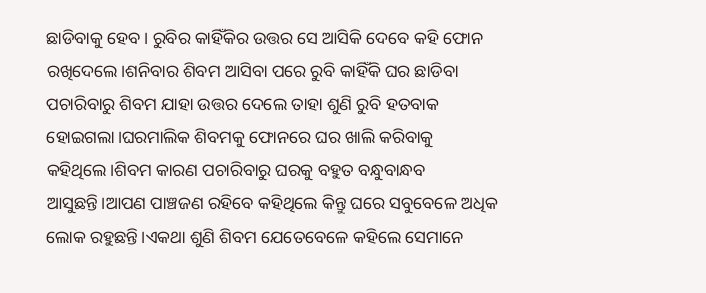ଛାଡିବାକୁ ହେବ। ରୁବିର କାହିଁକିର ଉତ୍ତର ସେ ଆସିକି ଦେବେ କହି ଫୋନ ରଖିଦେଲେ।ଶନିବାର ଶିବମ ଆସିବା ପରେ ରୁବି କାହିଁକି ଘର ଛାଡିବା ପଚାରିବାରୁ ଶିବମ ଯାହା ଉତ୍ତର ଦେଲେ ତାହା ଶୁଣି ରୁବି ହତବାକ ହୋଇଗଲା।ଘରମାଲିକ ଶିବମକୁ ଫୋନରେ ଘର ଖାଲି କରିବାକୁ କହିଥିଲେ।ଶିବମ କାରଣ ପଚାରିବାରୁ ଘରକୁ ବହୁତ ବନ୍ଧୁବାନ୍ଧବ ଆସୁଛନ୍ତି।ଆପଣ ପାଞ୍ଚଜଣ ରହିବେ କହିଥିଲେ କିନ୍ତୁ ଘରେ ସବୁବେଳେ ଅଧିକ ଲୋକ ରହୁଛନ୍ତି।ଏକଥା ଶୁଣି ଶିବମ ଯେତେବେଳେ କହିଲେ ସେମାନେ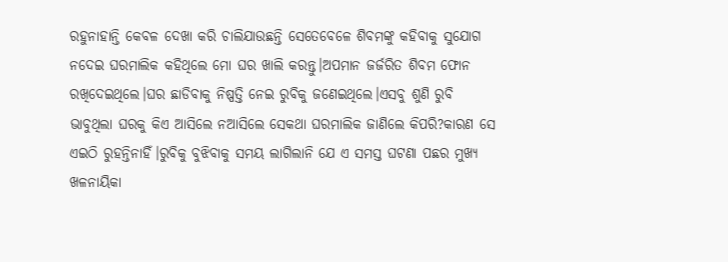ରହୁନାହାନ୍ତି କେବଳ ଦେଖା କରି ଚାଲିଯାଉଛନ୍ତି ସେତେବେଳେ ଶିବମଙ୍କୁ କହିବାକୁ ସୁଯୋଗ ନଦେଇ ଘରମାଲିକ କହିଥିଲେ ମୋ ଘର ଖାଲି କରନ୍ତୁ।ଅପମାନ ଜର୍ଜରିତ ଶିବମ ଫୋନ ରଖିଦେଇଥିଲେ।ଘର ଛାଡିବାକୁ ନିଷ୍ପତ୍ତି ନେଇ ରୁବିକୁ ଜଣେଇଥିଲେ।ଏସବୁ ଶୁଣି ରୁବି ଭାବୁଥିଲା ଘରକୁ କିଏ ଆସିଲେ ନଆସିଲେ ସେକଥା ଘରମାଲିକ ଜାଣିଲେ କିପରି?କାରଣ ସେ ଏଇଠି ରୁହନ୍ତିନାହିଁ।ରୁବିକୁ ବୁଝିବାକୁ ସମୟ ଲାଗିଲାନି ଯେ ଏ ସମସ୍ତ ଘଟଣା ପଛର ମୁଖ୍ୟ ଖଳନାୟିକା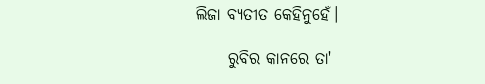ଲିଜା ବ୍ୟତୀତ କେହିନୁହେଁ।

     ରୁବିର କାନରେ ତା'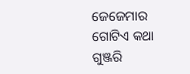ଜେଜେମାର ଗୋଟିଏ କଥା ଗୁଞ୍ଜରି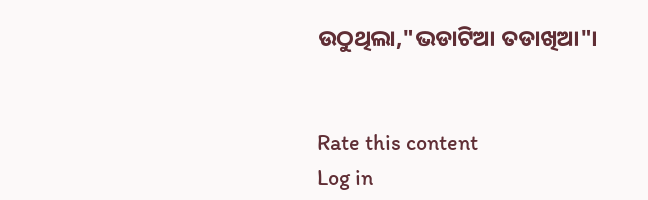ଉଠୁଥିଲା,"ଭଡାଟିଆ ତଡାଖିଆ"।


Rate this content
Log in